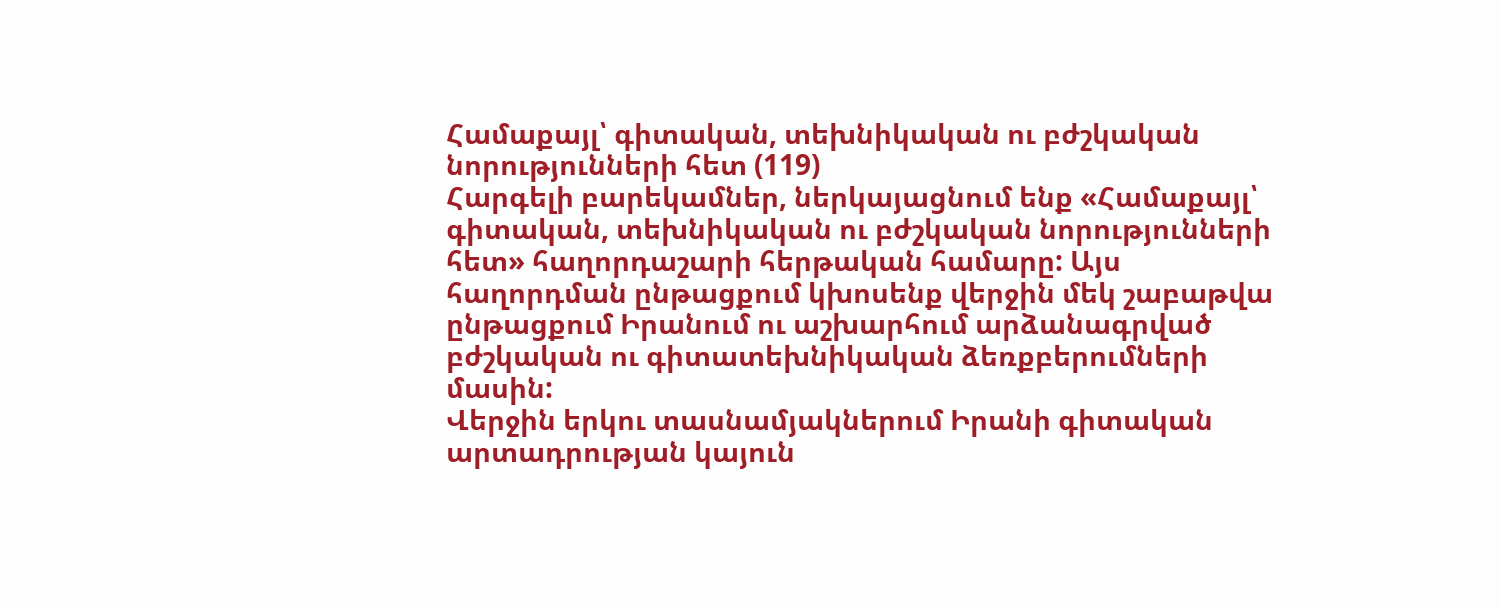Համաքայլ՝ գիտական, տեխնիկական ու բժշկական նորությունների հետ (119)
Հարգելի բարեկամներ, ներկայացնում ենք «Համաքայլ՝ գիտական, տեխնիկական ու բժշկական նորությունների հետ» հաղորդաշարի հերթական համարը: Այս հաղորդման ընթացքում կխոսենք վերջին մեկ շաբաթվա ընթացքում Իրանում ու աշխարհում արձանագրված բժշկական ու գիտատեխնիկական ձեռքբերումների մասին:
Վերջին երկու տասնամյակներում Իրանի գիտական արտադրության կայուն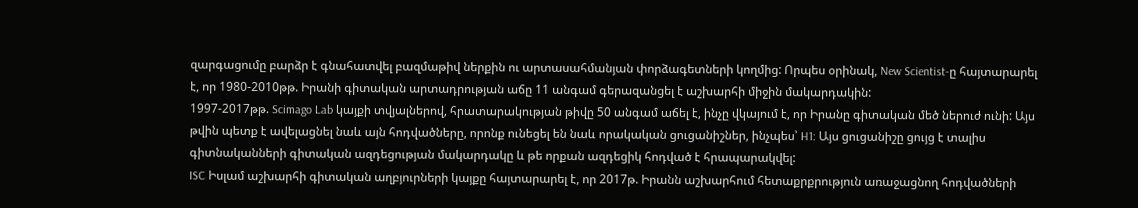զարգացումը բարձր է գնահատվել բազմաթիվ ներքին ու արտասահմանյան փորձագետների կողմից: Որպես օրինակ, New Scientist-ը հայտարարել է, որ 1980-2010թթ. Իրանի գիտական արտադրության աճը 11 անգամ գերազանցել է աշխարհի միջին մակարդակին:
1997-2017թթ. Scimago Lab կայքի տվյալներով, հրատարակության թիվը 50 անգամ աճել է, ինչը վկայում է, որ Իրանը գիտական մեծ ներուժ ունի: Այս թվին պետք է ավելացնել նաև այն հոդվածները, որոնք ունեցել են նաև որակական ցուցանիշներ, ինչպես՝ H1: Այս ցուցանիշը ցույց է տալիս գիտնականների գիտական ազդեցության մակարդակը և թե որքան ազդեցիկ հոդված է հրապարակվել:
ISC Իսլամ աշխարհի գիտական աղբյուրների կայքը հայտարարել է, որ 2017թ. Իրանն աշխարհում հետաքրքրություն առաջացնող հոդվածների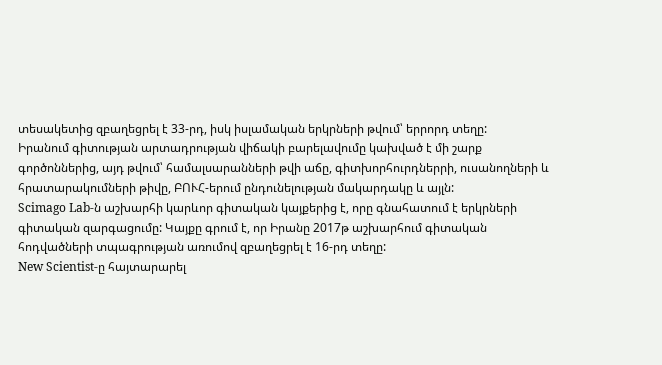տեսակետից զբաղեցրել է 33-րդ, իսկ իսլամական երկրների թվում՝ երրորդ տեղը:
Իրանում գիտության արտադրության վիճակի բարելավումը կախված է մի շարք գործոններից, այդ թվում՝ համալսարանների թվի աճը, գիտխորհուրդներրի, ուսանողների և հրատարակումների թիվը, ԲՈՒՀ-երում ընդունելության մակարդակը և այլն:
Scimago Lab-ն աշխարհի կարևոր գիտական կայքերից է, որը գնահատում է երկրների գիտական զարգացումը: Կայքը գրում է, որ Իրանը 2017թ աշխարհում գիտական հոդվածների տպագրության առումով զբաղեցրել է 16-րդ տեղը:
New Scientist-ը հայտարարել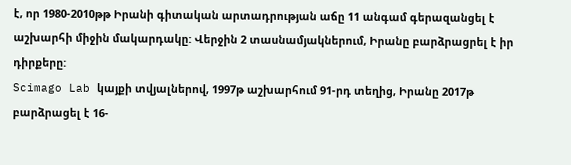է, որ 1980-2010թթ Իրանի գիտական արտադրության աճը 11 անգամ գերազանցել է աշխարհի միջին մակարդակը: Վերջին 2 տասնամյակներում, Իրանը բարձրացրել է իր դիրքերը:
Scimago Lab կայքի տվյալներով, 1997թ աշխարհում 91-րդ տեղից, Իրանը 2017թ բարձրացել է 16-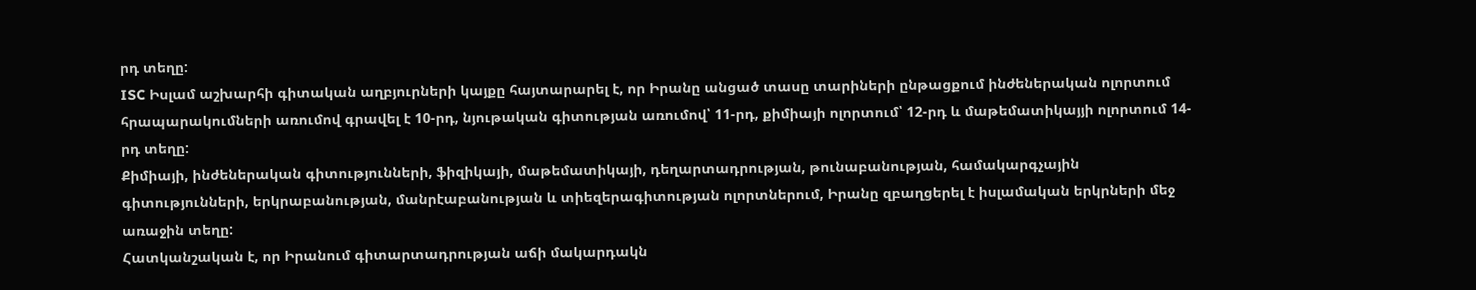րդ տեղը:
ISC Իսլամ աշխարհի գիտական աղբյուրների կայքը հայտարարել է, որ Իրանը անցած տասը տարիների ընթացքում ինժեներական ոլորտում հրապարակումների առումով գրավել է 10-րդ, նյութական գիտության առումով՝ 11-րդ, քիմիայի ոլորտում՝ 12-րդ և մաթեմատիկայյի ոլորտում 14-րդ տեղը:
Քիմիայի, ինժեներական գիտությունների, ֆիզիկայի, մաթեմատիկայի, դեղարտադրության, թունաբանության, համակարգչային գիտությունների, երկրաբանության, մանրէաբանության և տիեզերագիտության ոլորտներում, Իրանը զբաղցերել է իսլամական երկրների մեջ առաջին տեղը:
Հատկանշական է, որ Իրանում գիտարտադրության աճի մակարդակն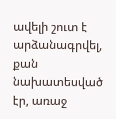ավելի շուտ է արձանագրվել, քան նախատեսված էր, առաջ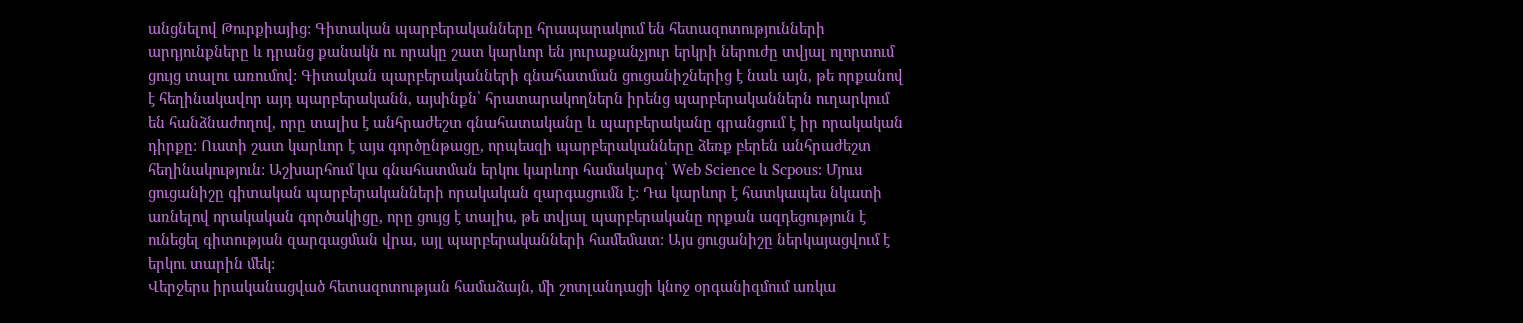անցնելով Թուրքիայից: Գիտական պարբերականները հրապարակում են հետազոտությունների արդյունքները և դրանց քանակն ու որակը շատ կարևոր են յուրաքանչյուր երկրի ներուժը տվյալ ոլորտում ցույց տալու առումով: Գիտական պարբերականների գնահատման ցուցանիշներից է նաև այն, թե որքանով է հեղինակավոր այդ պարբերականն, այսինքն՝ հրատարակողներն իրենց պարբերականներն ուղարկում են հանձնաժողով, որը տալիս է անհրաժեշտ գնահատականը և պարբերականը գրանցում է իր որակական դիրքը: Ուստի շատ կարևոր է այս գործընթացը, որպեսզի պարբերականները ձեռք բերեն անհրաժեշտ հեղինակություն: Աշխարհում կա գնահատման երկու կարևոր համակարգ՝ Web Science և Scpous: Մյուս ցուցանիշը գիտական պարբերականների որակական զարգացումն է: Դա կարևոր է հատկապես նկատի առնելով որակական գործակիցը, որը ցույց է տալիս, թե տվյալ պարբերականը որքան ազդեցություն է ունեցել գիտության զարգացման վրա, այլ պարբերականների համեմատ: Այս ցուցանիշը ներկայացվում է երկու տարին մեկ:
Վերջերս իրականացված հետազոտության համաձայն, մի շոտլանդացի կնոջ օրգանիզմում առկա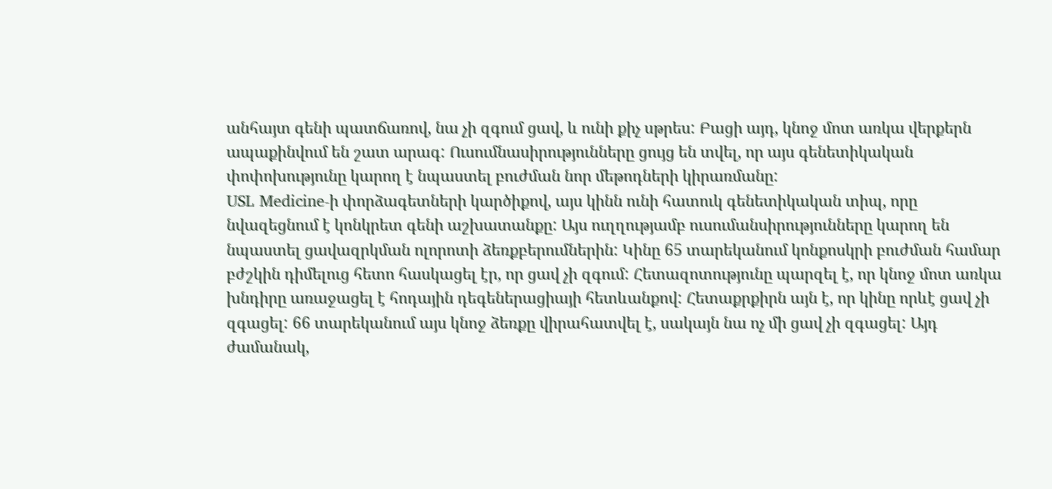անհայտ գենի պատճառով, նա չի զգում ցավ, և ունի քիչ սթրես: Բացի այդ, կնոջ մոտ առկա վերքերն ապաքինվում են շատ արագ: Ուսումնասիրությունները ցույց են տվել, որ այս գենետիկական փոփոխությունը կարող է նպաստել բուժման նոր մեթոդների կիրառմանը:
USL Medicine-ի փորձագետների կարծիքով, այս կինն ունի հատուկ գենետիկական տիպ, որը նվազեցնում է կոնկրետ գենի աշխատանքը: Այս ուղղությամբ ուսումանսիրությունները կարող են նպաստել ցավազրկման ոլորոտի ձեռքբերումներին: Կինը 65 տարեկանում կոնքոսկրի բուժման համար բժշկին դիմելուց հետո հասկացել էր, որ ցավ չի զգում: Հետազոտությունը պարզել է, որ կնոջ մոտ առկա խնդիրը առաջացել է հոդային դեգեներացիայի հետևանքով: Հետաքրքիրն այն է, որ կինը որևէ ցավ չի զգացել: 66 տարեկանում այս կնոջ ձեռքը վիրահատվել է, սակայն նա ոչ մի ցավ չի զգացել: Այդ ժամանակ,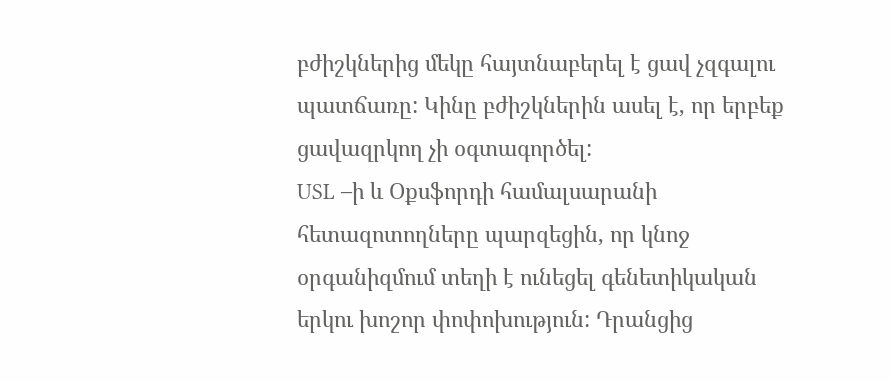բժիշկներից մեկը հայտնաբերել է ցավ չզգալու պատճառը: Կինը բժիշկներին ասել է, որ երբեք ցավազրկող չի օգտագործել:
USL –ի և Օքսֆորդի համալսարանի հետազոտողները պարզեցին, որ կնոջ օրգանիզմում տեղի է ունեցել գենետիկական երկու խոշոր փոփոխություն: Դրանցից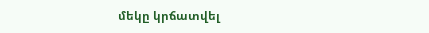մեկը կրճատվել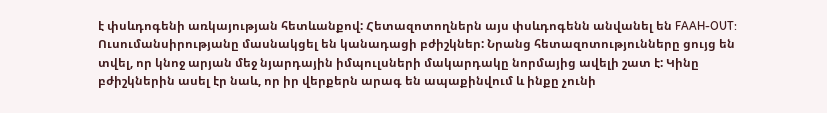է փսևդոգենի առկայության հետևանքով: Հետազոտողներն այս փսևդոգենն անվանել են FAAH-OUT: Ուսումանսիրությանը մասնակցել են կանադացի բժիշկներ: Նրանց հետազոտությունները ցույց են տվել, որ կնոջ արյան մեջ նյարդային իմպուլսների մակարդակը նորմայից ավելի շատ է: Կինը բժիշկներին ասել էր նաև, որ իր վերքերն արագ են ապաքինվում և ինքը չունի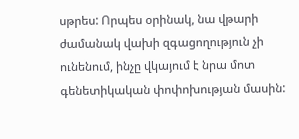սթրես: Որպես օրինակ, նա վթարի ժամանակ վախի զգացողություն չի ունենում, ինչը վկայում է նրա մոտ գենետիկական փոփոխության մասին: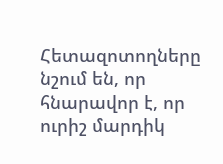Հետազոտողները նշում են, որ հնարավոր է, որ ուրիշ մարդիկ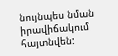նույնպես նման իրավիճակում հայտնվեն: